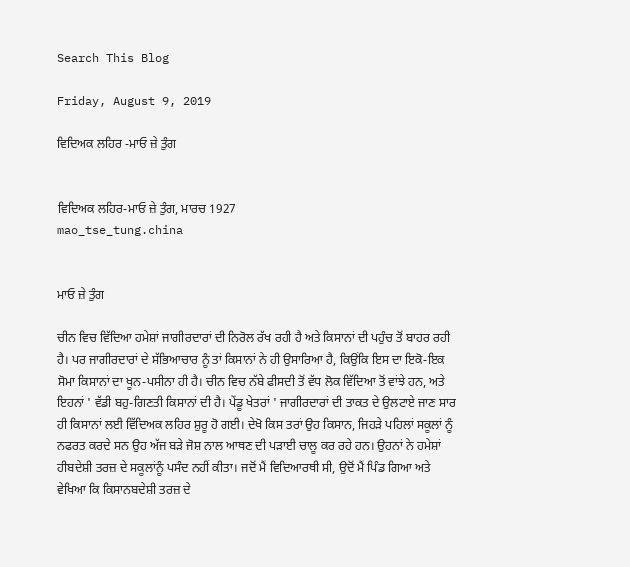Search This Blog

Friday, August 9, 2019

ਵਿਦਿਅਕ ਲਹਿਰ -ਮਾਓ ਜ਼ੇ ਤੁੰਗ


ਵਿਦਿਅਕ ਲਹਿਰ-ਮਾਓ ਜ਼ੇ ਤੁੰਗ, ਮਾਰਚ 1927
mao_tse_tung.china


ਮਾਓ ਜ਼ੇ ਤੁੰਗ

ਚੀਨ ਵਿਚ ਵਿੱਦਿਆ ਹਮੇਸ਼ਾਂ ਜਾਗੀਰਦਾਰਾਂ ਦੀ ਨਿਰੋਲ ਰੱਖ ਰਹੀ ਹੈ ਅਤੇ ਕਿਸਾਨਾਂ ਦੀ ਪਹੁੰਚ ਤੋਂ ਬਾਹਰ ਰਹੀ ਹੈ। ਪਰ ਜਾਗੀਰਦਾਰਾਂ ਦੇ ਸੱਭਿਆਚਾਰ ਨੂੰ ਤਾਂ ਕਿਸਾਨਾਂ ਨੇ ਹੀ ਉਸਾਰਿਆ ਹੈ, ਕਿਉਂਕਿ ਇਸ ਦਾ ਇਕੋ-ਇਕ ਸੋਮਾ ਕਿਸਾਨਾਂ ਦਾ ਖੂਨ-ਪਸੀਨਾ ਹੀ ਹੈ। ਚੀਨ ਵਿਚ ਨੱਬੇ ਫੀਸਦੀ ਤੋਂ ਵੱਧ ਲੋਕ ਵਿੱਦਿਆ ਤੋਂ ਵਾਂਝੇ ਹਨ, ਅਤੇ ਇਹਨਾਂ ' ਵੱਡੀ ਬਹੁ-ਗਿਣਤੀ ਕਿਸਾਨਾਂ ਦੀ ਹੈ। ਪੇਂਡੂ ਖੇਤਰਾਂ ' ਜਾਗੀਰਦਾਰਾਂ ਦੀ ਤਾਕਤ ਦੇ ਉਲਟਾਏ ਜਾਣ ਸਾਰ ਹੀ ਕਿਸਾਨਾਂ ਲਈ ਵਿੱਦਿਅਕ ਲਹਿਰ ਸ਼ੁਰੂ ਹੋ ਗਈ। ਦੇਖੋ ਕਿਸ ਤਰਾਂ ਉਹ ਕਿਸਾਨ, ਜਿਹੜੇ ਪਹਿਲਾਂ ਸਕੂਲਾਂ ਨੂੰ ਨਫਰਤ ਕਰਦੇ ਸਨ ਉਹ ਅੱਜ ਬੜੇ ਜੋਸ਼ ਨਾਲ ਆਥਣ ਦੀ ਪੜਾਈ ਚਾਲੂ ਕਰ ਰਹੇ ਹਨ। ਉਹਨਾਂ ਨੇ ਹਮੇਸ਼ਾਂ ਹੀਬਦੇਸ਼ੀ ਤਰਜ਼ ਦੇ ਸਕੂਲਾਂਨੂੰ ਪਸੰਦ ਨਹੀਂ ਕੀਤਾ। ਜਦੋਂ ਮੈਂ ਵਿਦਿਆਰਥੀ ਸੀ, ਉਦੋਂ ਮੈਂ ਪਿੰਡ ਗਿਆ ਅਤੇ ਵੇਖਿਆ ਕਿ ਕਿਸਾਨਬਦੇਸ਼ੀ ਤਰਜ਼ ਦੇ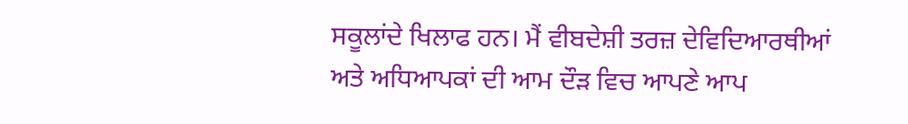ਸਕੂਲਾਂਦੇ ਖਿਲਾਫ ਹਨ। ਮੈਂ ਵੀਬਦੇਸ਼ੀ ਤਰਜ਼ ਦੇਵਿਦਿਆਰਥੀਆਂ ਅਤੇ ਅਧਿਆਪਕਾਂ ਦੀ ਆਮ ਦੌੜ ਵਿਚ ਆਪਣੇ ਆਪ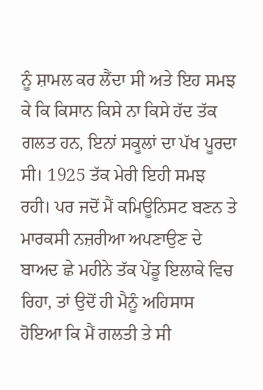ਨੂੰ ਸ਼ਾਮਲ ਕਰ ਲੈਂਦਾ ਸੀ ਅਤੇ ਇਹ ਸਮਝ ਕੇ ਕਿ ਕਿਸਾਨ ਕਿਸੇ ਨਾ ਕਿਸੇ ਹੱਦ ਤੱਕ ਗਲਤ ਹਨ, ਇਨਾਂ ਸਕੂਲਾਂ ਦਾ ਪੱਖ ਪੂਰਦਾ ਸੀ। 1925 ਤੱਕ ਮੇਰੀ ਇਹੀ ਸਮਝ ਰਹੀ। ਪਰ ਜਦੋਂ ਮੈਂ ਕਮਿਊਨਿਸਟ ਬਣਨ ਤੇ ਮਾਰਕਸੀ ਨਜ਼ਰੀਆ ਅਪਣਾਉਣ ਦੇ ਬਾਅਦ ਛੇ ਮਹੀਨੇ ਤੱਕ ਪੇਂਡੂ ਇਲਾਕੇ ਵਿਚ ਰਿਹਾ, ਤਾਂ ਉਦੋਂ ਹੀ ਮੈਨੂੰ ਅਹਿਸਾਸ ਹੋਇਆ ਕਿ ਮੈਂ ਗਲਤੀ ਤੇ ਸੀ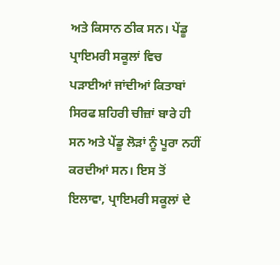ਅਤੇ ਕਿਸਾਨ ਠੀਕ ਸਨ। ਪੇਂਡੂ ਪ੍ਰਾਇਮਰੀ ਸਕੂਲਾਂ ਵਿਚ ਪੜਾਈਆਂ ਜਾਂਦੀਆਂ ਕਿਤਾਬਾਂ ਸਿਰਫ ਸ਼ਹਿਰੀ ਚੀਜ਼ਾਂ ਬਾਰੇ ਹੀ ਸਨ ਅਤੇ ਪੇਂਡੂ ਲੋੜਾਂ ਨੂੰ ਪੂਰਾ ਨਹੀਂ ਕਰਦੀਆਂ ਸਨ। ਇਸ ਤੋਂ ਇਲਾਵਾ, ਪ੍ਰਾਇਮਰੀ ਸਕੂਲਾਂ ਦੇ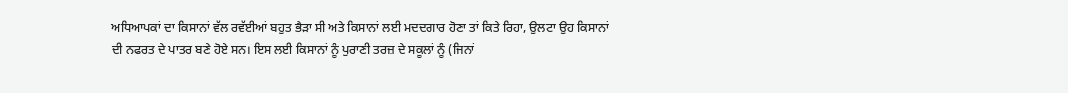ਅਧਿਆਪਕਾਂ ਦਾ ਕਿਸਾਨਾਂ ਵੱਲ ਰਵੱਈਆਂ ਬਹੁਤ ਭੈੜਾ ਸੀ ਅਤੇ ਕਿਸਾਨਾਂ ਲਈ ਮਦਦਗਾਰ ਹੋਣਾ ਤਾਂ ਕਿਤੇ ਰਿਹਾ, ਉਲਟਾ ਉਹ ਕਿਸਾਨਾਂ ਦੀ ਨਫਰਤ ਦੇ ਪਾਤਰ ਬਣੇ ਹੋਏ ਸਨ। ਇਸ ਲਈ ਕਿਸਾਨਾਂ ਨੂੰ ਪੁਰਾਣੀ ਤਰਜ਼ ਦੇ ਸਕੂਲਾਂ ਨੂੰ (ਜਿਨਾਂ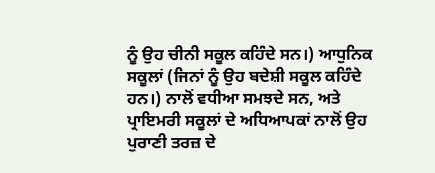ਨੂੰ ਉਹ ਚੀਨੀ ਸਕੂਲ ਕਹਿੰਦੇ ਸਨ।) ਆਧੁਨਿਕ ਸਕੂਲਾਂ (ਜਿਨਾਂ ਨੂੰ ਉਹ ਬਦੇਸ਼ੀ ਸਕੂਲ ਕਹਿੰਦੇ ਹਨ।) ਨਾਲੋਂ ਵਧੀਆ ਸਮਝਦੇ ਸਨ, ਅਤੇ ਪ੍ਰਾਇਮਰੀ ਸਕੂਲਾਂ ਦੇ ਅਧਿਆਪਕਾਂ ਨਾਲੋਂ ਉਹ ਪੁਰਾਣੀ ਤਰਜ਼ ਦੇ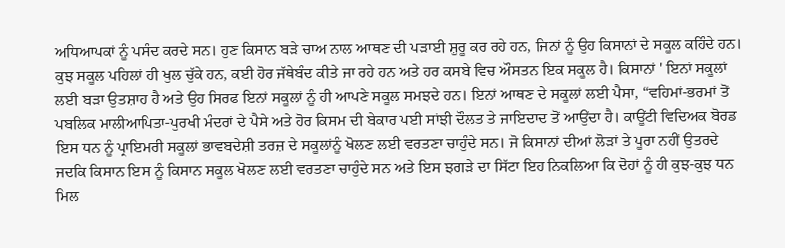ਅਧਿਆਪਕਾਂ ਨੂੰ ਪਸੰਦ ਕਰਦੇ ਸਨ। ਹੁਣ ਕਿਸਾਨ ਬੜੇ ਚਾਅ ਨਾਲ ਆਥਣ ਦੀ ਪੜਾਈ ਸ਼ੁਰੂ ਕਰ ਰਹੇ ਹਨ, ਜਿਨਾਂ ਨੂੰ ਉਹ ਕਿਸਾਨਾਂ ਦੇ ਸਕੂਲ ਕਹਿੰਦੇ ਹਨ। ਕੁਝ ਸਕੂਲ ਪਹਿਲਾਂ ਹੀ ਖੁਲ ਚੁੱਕੇ ਹਨ, ਕਈ ਹੋਰ ਜੱਥੇਬੰਦ ਕੀਤੇ ਜਾ ਰਹੇ ਹਨ ਅਤੇ ਹਰ ਕਸਬੇ ਵਿਚ ਔਸਤਨ ਇਕ ਸਕੂਲ ਹੈ। ਕਿਸਾਨਾਂ ' ਇਨਾਂ ਸਕੂਲਾਂ ਲਈ ਬੜਾ ਉਤਸ਼ਾਹ ਹੈ ਅਤੇ ਉਹ ਸਿਰਫ ਇਨਾਂ ਸਕੂਲਾਂ ਨੂੰ ਹੀ ਆਪਣੇ ਸਕੂਲ ਸਮਝਦੇ ਹਨ। ਇਨਾਂ ਆਥਣ ਦੇ ਸਕੂਲਾਂ ਲਈ ਪੈਸਾ, “ਵਹਿਮਾਂ-ਭਰਮਾਂ ਤੋਂ ਪਬਲਿਕ ਮਾਲੀਆਪਿਤਾ-ਪੁਰਖੀ ਮੰਦਰਾਂ ਦੇ ਪੈਸੇ ਅਤੇ ਹੋਰ ਕਿਸਮ ਦੀ ਬੇਕਾਰ ਪਈ ਸਾਂਝੀ ਦੌਲਤ ਤੇ ਜਾਇਦਾਦ ਤੋਂ ਆਉਂਦਾ ਹੈ। ਕਾਊਂਟੀ ਵਿਦਿਅਕ ਬੋਰਡ ਇਸ ਧਨ ਨੂੰ ਪ੍ਰਾਇਮਰੀ ਸਕੂਲਾਂ ਭਾਵਬਦੇਸ਼ੀ ਤਰਜ਼ ਦੇ ਸਕੂਲਾਂਨੂੰ ਖੋਲਣ ਲਈ ਵਰਤਣਾ ਚਾਹੁੰਦੇ ਸਨ। ਜੋ ਕਿਸਾਨਾਂ ਦੀਆਂ ਲੋੜਾਂ ਤੇ ਪੂਰਾ ਨਹੀਂ ਉਤਰਦੇ ਜਦਕਿ ਕਿਸਾਨ ਇਸ ਨੂੰ ਕਿਸਾਨ ਸਕੂਲ ਖੋਲਣ ਲਈ ਵਰਤਣਾ ਚਾਹੁੰਦੇ ਸਨ ਅਤੇ ਇਸ ਝਗੜੇ ਦਾ ਸਿੱਟਾ ਇਹ ਨਿਕਲਿਆ ਕਿ ਦੋਹਾਂ ਨੂੰ ਹੀ ਕੁਝ-ਕੁਝ ਧਨ ਮਿਲ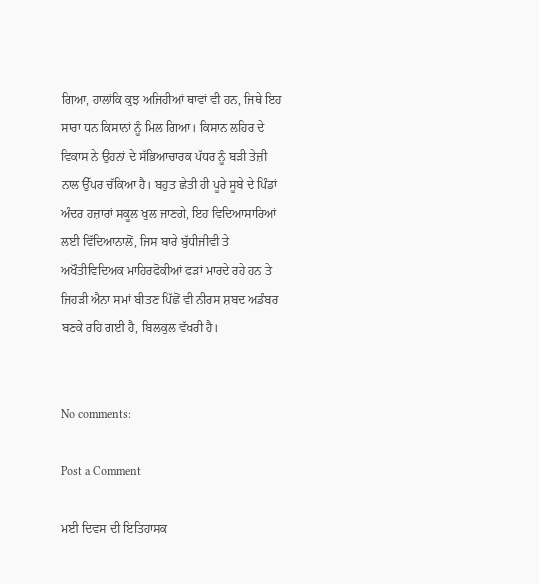ਗਿਆ, ਹਾਲਾਂਕਿ ਕੁਝ ਅਜਿਹੀਆਂ ਥਾਵਾਂ ਵੀ ਹਨ, ਜਿਥੇ ਇਹ ਸਾਰਾ ਧਨ ਕਿਸਾਨਾਂ ਨੂੰ ਮਿਲ ਗਿਆ। ਕਿਸਾਨ ਲਹਿਰ ਦੇ ਵਿਕਾਸ ਨੇ ਉਹਨਾਂ ਦੇ ਸੱਭਿਆਚਾਰਕ ਪੱਧਰ ਨੂੰ ਬੜੀ ਤੇਜ਼ੀ ਨਾਲ ਉੱਪਰ ਚੱਕਿਆ ਹੈ। ਬਹੁਤ ਛੇਤੀ ਹੀ ਪੂਰੇ ਸੂਬੇ ਦੇ ਪਿੰਡਾਂ ਅੰਦਰ ਹਜ਼ਾਰਾਂ ਸਕੂਲ ਖੁਲ ਜਾਣਗੇ, ਇਹ ਵਿਦਿਆਸਾਰਿਆਂ ਲਈ ਵਿੱਦਿਆਨਾਲੋਂ, ਜਿਸ ਬਾਰੇ ਬੁੱਧੀਜੀਵੀ ਤੇ ਅਖੌਤੀਵਿਦਿਅਕ ਮਾਹਿਰਫੋਕੀਆਂ ਫੜਾਂ ਮਾਰਦੇ ਰਹੇ ਹਨ ਤੇ ਜਿਹੜੀ ਐਨਾ ਸਮਾਂ ਬੀਤਣ ਪਿੱਛੋਂ ਵੀ ਨੀਰਸ ਸ਼ਬਦ ਅਡੰਬਰ ਬਣਕੇ ਰਹਿ ਗਈ ਹੈ, ਬਿਲਕੁਲ ਵੱਖਰੀ ਹੈ।


No comments:

Post a Comment

ਮਈ ਦਿਵਸ ਦੀ ਇਤਿਹਾਸਕ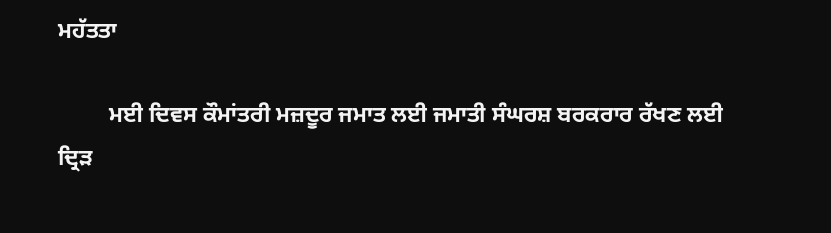ਮਹੱਤਤਾ

         ਮਈ ਦਿਵਸ ਕੌਮਾਂਤਰੀ ਮਜ਼ਦੂਰ ਜਮਾਤ ਲਈ ਜਮਾਤੀ ਸੰਘਰਸ਼ ਬਰਕਰਾਰ ਰੱਖਣ ਲਈ ਦ੍ਰਿੜ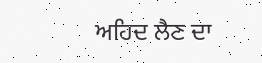ਅਹਿਦ ਲੈਣ ਦਾ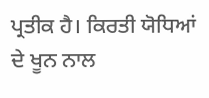ਪ੍ਰਤੀਕ ਹੈ। ਕਿਰਤੀ ਯੋਧਿਆਂ ਦੇ ਖੂਨ ਨਾਲ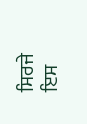ਸਿਰਜੇ ਇਸ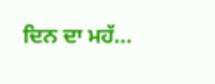ਦਿਨ ਦਾ ਮਹੱ...